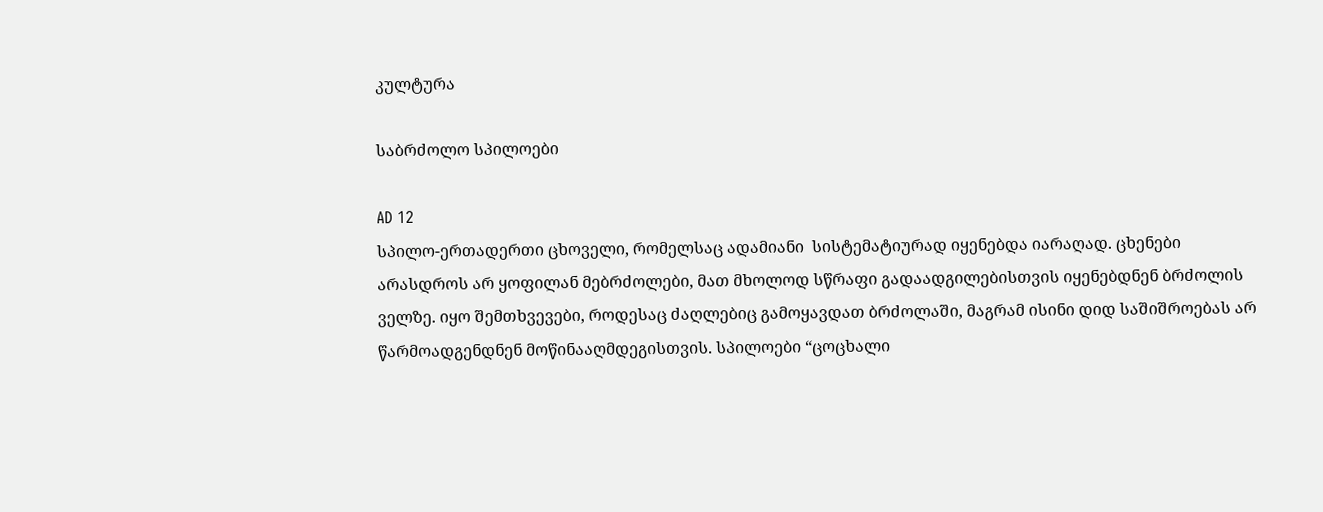კულტურა

საბრძოლო სპილოები

AD 12
სპილო-ერთადერთი ცხოველი, რომელსაც ადამიანი  სისტემატიურად იყენებდა იარაღად. ცხენები არასდროს არ ყოფილან მებრძოლები, მათ მხოლოდ სწრაფი გადაადგილებისთვის იყენებდნენ ბრძოლის ველზე. იყო შემთხვევები, როდესაც ძაღლებიც გამოყავდათ ბრძოლაში, მაგრამ ისინი დიდ საშიშროებას არ წარმოადგენდნენ მოწინააღმდეგისთვის. სპილოები “ცოცხალი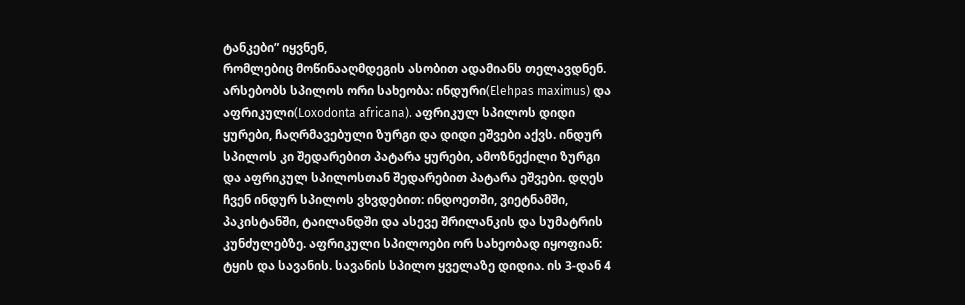ტანკები” იყვნენ,
რომლებიც მოწინააღმდეგის ასობით ადამიანს თელავდნენ.
არსებობს სპილოს ორი სახეობა: ინდური(Elehpas maximus) და აფრიკული(Loxodonta africana). აფრიკულ სპილოს დიდი ყურები, ჩაღრმავებული ზურგი და დიდი ეშვები აქვს. ინდურ სპილოს კი შედარებით პატარა ყურები, ამოზნექილი ზურგი და აფრიკულ სპილოსთან შედარებით პატარა ეშვები. დღეს ჩვენ ინდურ სპილოს ვხვდებით: ინდოეთში, ვიეტნამში, პაკისტანში, ტაილანდში და ასევე შრილანკის და სუმატრის კუნძულებზე. აფრიკული სპილოები ორ სახეობად იყოფიან: ტყის და სავანის. სავანის სპილო ყველაზე დიდია. ის 3-დან 4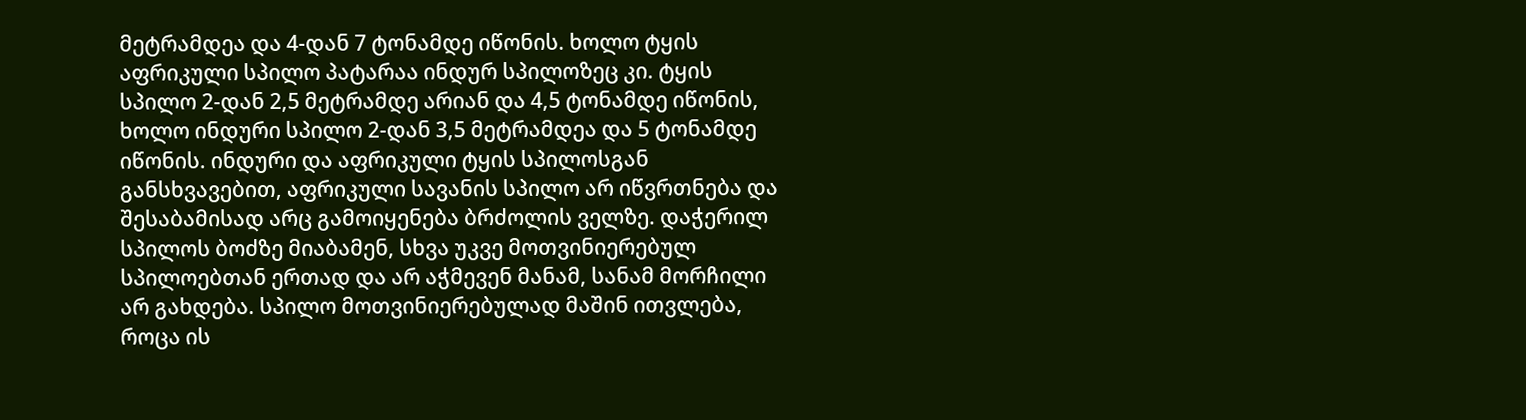მეტრამდეა და 4-დან 7 ტონამდე იწონის. ხოლო ტყის აფრიკული სპილო პატარაა ინდურ სპილოზეც კი. ტყის სპილო 2-დან 2,5 მეტრამდე არიან და 4,5 ტონამდე იწონის, ხოლო ინდური სპილო 2-დან 3,5 მეტრამდეა და 5 ტონამდე იწონის. ინდური და აფრიკული ტყის სპილოსგან განსხვავებით, აფრიკული სავანის სპილო არ იწვრთნება და შესაბამისად არც გამოიყენება ბრძოლის ველზე. დაჭერილ სპილოს ბოძზე მიაბამენ, სხვა უკვე მოთვინიერებულ სპილოებთან ერთად და არ აჭმევენ მანამ, სანამ მორჩილი არ გახდება. სპილო მოთვინიერებულად მაშინ ითვლება, როცა ის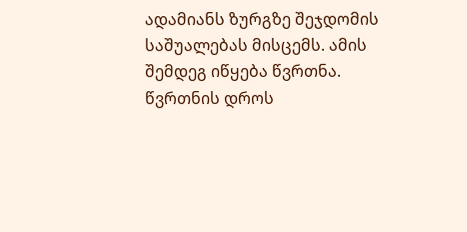ადამიანს ზურგზე შეჯდომის საშუალებას მისცემს. ამის შემდეგ იწყება წვრთნა. წვრთნის დროს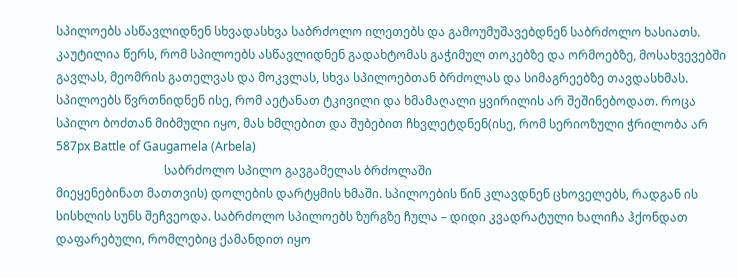სპილოებს ასწავლიდნენ სხვადასხვა საბრძოლო ილეთებს და გამოუმუშავებდნენ საბრძოლო ხასიათს. კაუტილია წერს, რომ სპილოებს ასწავლიდნენ გადახტომას გაჭიმულ თოკებზე და ორმოებზე, მოსახვევებში გავლას, მეომრის გათელვას და მოკვლას, სხვა სპილოებთან ბრძოლას და სიმაგრეებზე თავდასხმას. სპილოებს წვრთნიდნენ ისე, რომ აეტანათ ტკივილი და ხმამაღალი ყვირილის არ შეშინებოდათ. როცა სპილო ბოძთან მიბმული იყო, მას ხმლებით და შუბებით ჩხვლეტდნენ(ისე, რომ სერიოზული ჭრილობა არ
587px Battle of Gaugamela (Arbela)
                                    საბრძოლო სპილო გავგამელას ბრძოლაში
მიეყენებინათ მათთვის) დოლების დარტყმის ხმაში. სპილოების წინ კლავდნენ ცხოველებს, რადგან ის სისხლის სუნს შეჩვეოდა. საბრძოლო სპილოებს ზურგზე ჩულა – დიდი კვადრატული ხალიჩა ჰქონდათ დაფარებული, რომლებიც ქამანდით იყო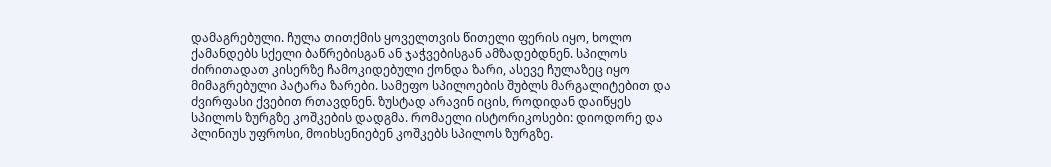დამაგრებული. ჩულა თითქმის ყოველთვის წითელი ფერის იყო, ხოლო ქამანდებს სქელი ბაწრებისგან ან ჯაჭვებისგან ამზადებდნენ. სპილოს ძირითადათ კისერზე ჩამოკიდებული ქონდა ზარი, ასევე ჩულაზეც იყო მიმაგრებული პატარა ზარები. სამეფო სპილოების შუბლს მარგალიტებით და ძვირფასი ქვებით რთავდნენ. ზუსტად არავინ იცის, როდიდან დაიწყეს სპილოს ზურგზე კოშკების დადგმა. რომაელი ისტორიკოსები: დიოდორე და პლინიუს უფროსი, მოიხსენიებენ კოშკებს სპილოს ზურგზე.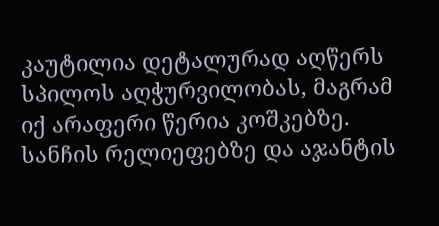კაუტილია დეტალურად აღწერს სპილოს აღჭურვილობას, მაგრამ იქ არაფერი წერია კოშკებზე. სანჩის რელიეფებზე და აჯანტის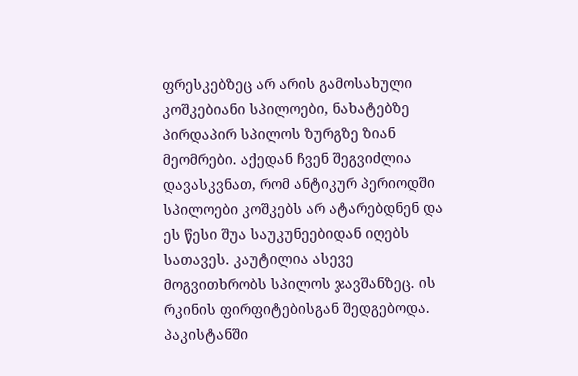ფრესკებზეც არ არის გამოსახული კოშკებიანი სპილოები, ნახატებზე პირდაპირ სპილოს ზურგზე ზიან მეომრები. აქედან ჩვენ შეგვიძლია დავასკვნათ, რომ ანტიკურ პერიოდში სპილოები კოშკებს არ ატარებდნენ და ეს წესი შუა საუკუნეებიდან იღებს სათავეს. კაუტილია ასევე მოგვითხრობს სპილოს ჯავშანზეც. ის რკინის ფირფიტებისგან შედგებოდა. პაკისტანში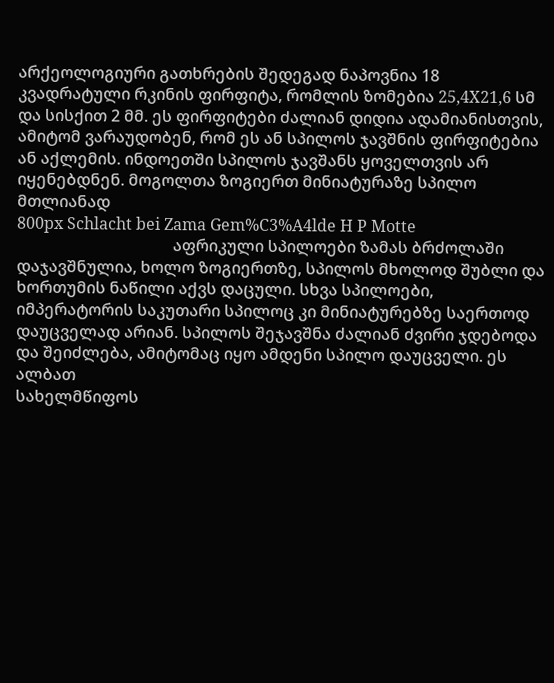არქეოლოგიური გათხრების შედეგად ნაპოვნია 18 კვადრატული რკინის ფირფიტა, რომლის ზომებია 25,4X21,6 სმ და სისქით 2 მმ. ეს ფირფიტები ძალიან დიდია ადამიანისთვის, ამიტომ ვარაუდობენ, რომ ეს ან სპილოს ჯავშნის ფირფიტებია ან აქლემის. ინდოეთში სპილოს ჯავშანს ყოველთვის არ იყენებდნენ. მოგოლთა ზოგიერთ მინიატურაზე სპილო მთლიანად
800px Schlacht bei Zama Gem%C3%A4lde H P Motte
                                       აფრიკული სპილოები ზამას ბრძოლაში
დაჯავშნულია, ხოლო ზოგიერთზე, სპილოს მხოლოდ შუბლი და ხორთუმის ნაწილი აქვს დაცული. სხვა სპილოები, იმპერატორის საკუთარი სპილოც კი მინიატურებზე საერთოდ დაუცველად არიან. სპილოს შეჯავშნა ძალიან ძვირი ჯდებოდა და შეიძლება, ამიტომაც იყო ამდენი სპილო დაუცველი. ეს ალბათ
სახელმწიფოს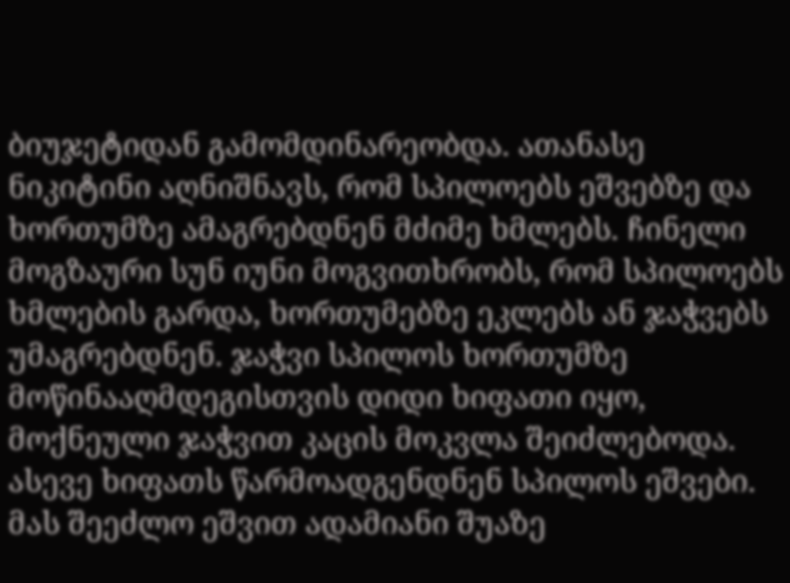ბიუჯეტიდან გამომდინარეობდა. ათანასე ნიკიტინი აღნიშნავს, რომ სპილოებს ეშვებზე და ხორთუმზე ამაგრებდნენ მძიმე ხმლებს. ჩინელი მოგზაური სუნ იუნი მოგვითხრობს, რომ სპილოებს ხმლების გარდა, ხორთუმებზე ეკლებს ან ჯაჭვებს უმაგრებდნენ. ჯაჭვი სპილოს ხორთუმზე მოწინააღმდეგისთვის დიდი ხიფათი იყო, მოქნეული ჯაჭვით კაცის მოკვლა შეიძლებოდა. ასევე ხიფათს წარმოადგენდნენ სპილოს ეშვები. მას შეეძლო ეშვით ადამიანი შუაზე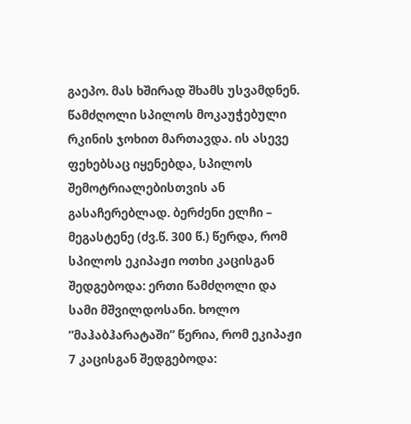გაეპო. მას ხშირად შხამს უსვამდნენ. წამძღოლი სპილოს მოკაუჭებული რკინის ჯოხით მართავდა. ის ასევე ფეხებსაც იყენებდა, სპილოს შემოტრიალებისთვის ან გასაჩერებლად. ბერძენი ელჩი – მეგასტენე (ძვ.წ. 300 წ.) წერდა, რომ სპილოს ეკიპაჟი ოთხი კაცისგან შედგებოდა: ერთი წამძღოლი და სამი მშვილდოსანი. ხოლო ”მაჰაბჰარატაში” წერია, რომ ეკიპაჟი 7 კაცისგან შედგებოდა: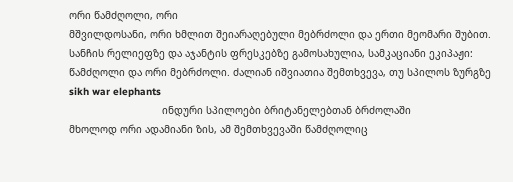ორი წამძღოლი, ორი
მშვილდოსანი, ორი ხმლით შეიარაღებული მებრძოლი და ერთი მეომარი შუბით. სანჩის რელიეფზე და აჯანტის ფრესკებზე გამოსახულია, სამკაციანი ეკიპაჟი: წამძღოლი და ორი მებრძოლი. ძალიან იშვიათია შემთხვევა, თუ სპილოს ზურგზე
sikh war elephants
                               ინდური სპილოები ბრიტანელებთან ბრძოლაში
მხოლოდ ორი ადამიანი ზის, ამ შემთხვევაში წამძღოლიც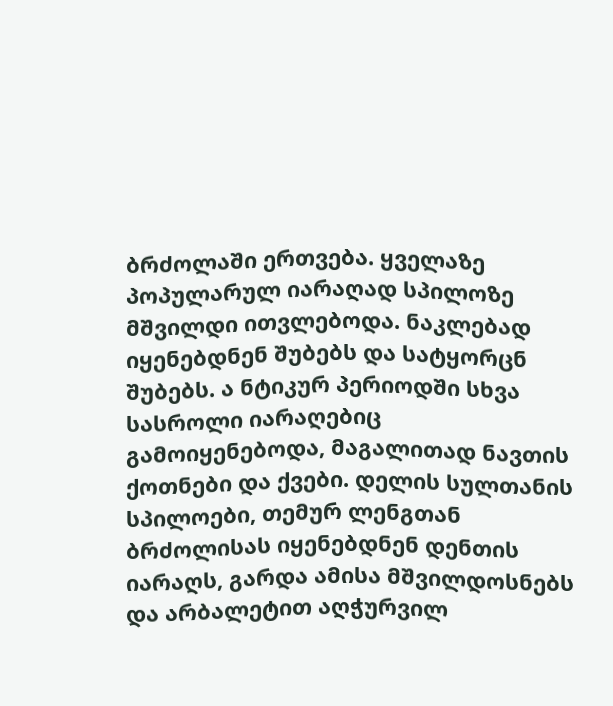ბრძოლაში ერთვება. ყველაზე პოპულარულ იარაღად სპილოზე მშვილდი ითვლებოდა. ნაკლებად იყენებდნენ შუბებს და სატყორცნ შუბებს. ა ნტიკურ პერიოდში სხვა სასროლი იარაღებიც გამოიყენებოდა, მაგალითად ნავთის ქოთნები და ქვები. დელის სულთანის სპილოები, თემურ ლენგთან ბრძოლისას იყენებდნენ დენთის იარაღს, გარდა ამისა მშვილდოსნებს და არბალეტით აღჭურვილ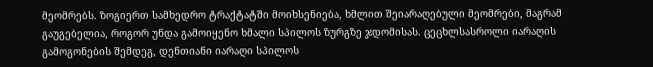მეომრებს. ზოგიერთ სამხედრო ტრაქტატში მოიხსენიება, ხმლით შეიარაღებული მეომრები, მაგრამ გაუგებელია, როგორ უნდა გამოიყენო ხმალი სპილოს ზურგზე ჯდომისას. ცეცხლსასროლი იარაღის გამოგონების შემდეგ, დენთიანი იარაღი სპილოს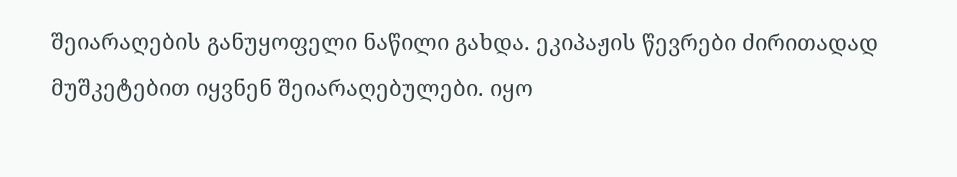შეიარაღების განუყოფელი ნაწილი გახდა. ეკიპაჟის წევრები ძირითადად მუშკეტებით იყვნენ შეიარაღებულები. იყო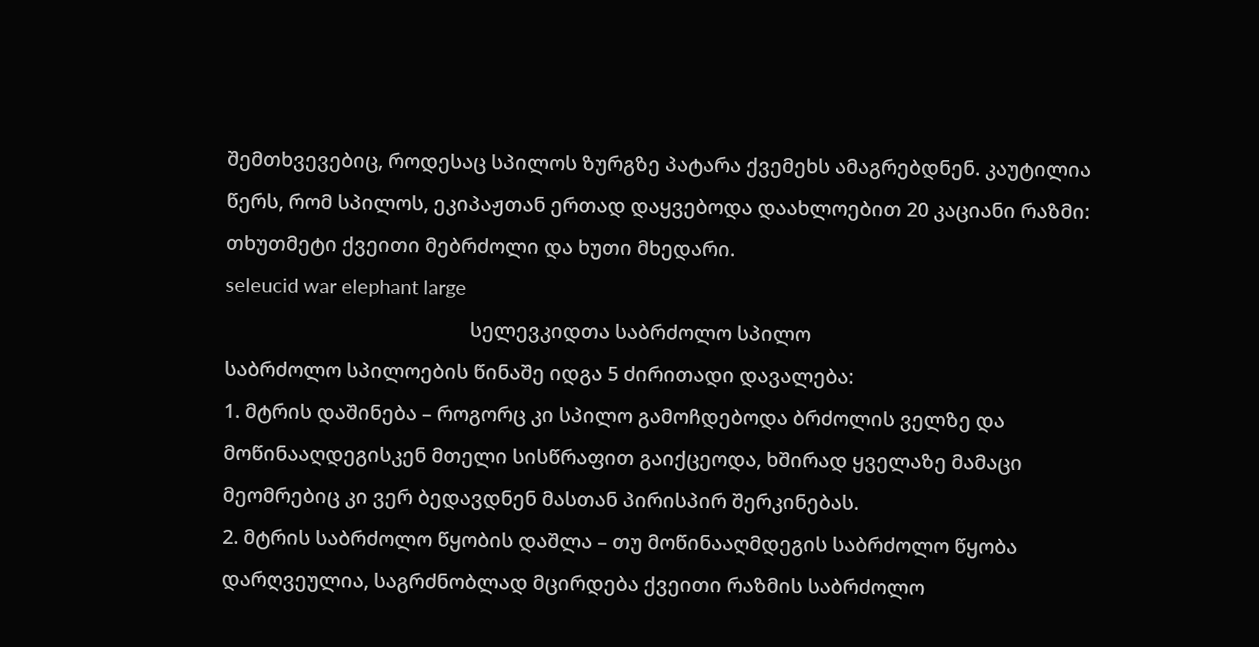შემთხვევებიც, როდესაც სპილოს ზურგზე პატარა ქვემეხს ამაგრებდნენ. კაუტილია წერს, რომ სპილოს, ეკიპაჟთან ერთად დაყვებოდა დაახლოებით 20 კაციანი რაზმი: თხუთმეტი ქვეითი მებრძოლი და ხუთი მხედარი.
seleucid war elephant large
                                                 სელევკიდთა საბრძოლო სპილო
საბრძოლო სპილოების წინაშე იდგა 5 ძირითადი დავალება:
1. მტრის დაშინება – როგორც კი სპილო გამოჩდებოდა ბრძოლის ველზე და მოწინააღდეგისკენ მთელი სისწრაფით გაიქცეოდა, ხშირად ყველაზე მამაცი მეომრებიც კი ვერ ბედავდნენ მასთან პირისპირ შერკინებას.
2. მტრის საბრძოლო წყობის დაშლა – თუ მოწინააღმდეგის საბრძოლო წყობა დარღვეულია, საგრძნობლად მცირდება ქვეითი რაზმის საბრძოლო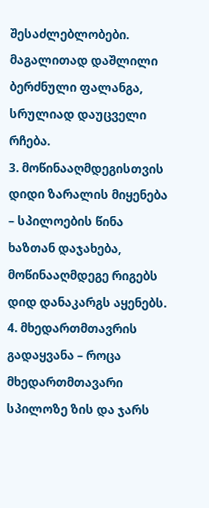შესაძლებლობები. მაგალითად დაშლილი ბერძნული ფალანგა, სრულიად დაუცველი რჩება.
3. მოწინააღმდეგისთვის დიდი ზარალის მიყენება – სპილოების წინა ხაზთან დაჯახება, მოწინააღმდეგე რიგებს დიდ დანაკარგს აყენებს.
4. მხედართმთავრის გადაყვანა – როცა მხედართმთავარი სპილოზე ზის და ჯარს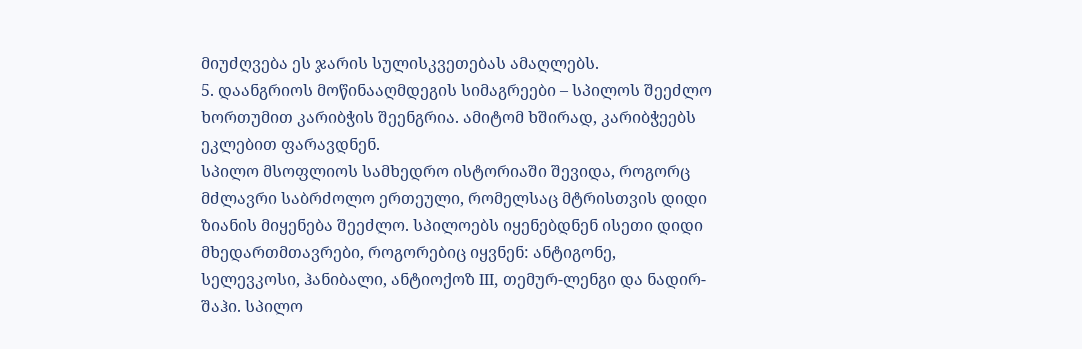მიუძღვება ეს ჯარის სულისკვეთებას ამაღლებს.
5. დაანგრიოს მოწინააღმდეგის სიმაგრეები – სპილოს შეეძლო ხორთუმით კარიბჭის შეენგრია. ამიტომ ხშირად, კარიბჭეებს ეკლებით ფარავდნენ.
სპილო მსოფლიოს სამხედრო ისტორიაში შევიდა, როგორც მძლავრი საბრძოლო ერთეული, რომელსაც მტრისთვის დიდი ზიანის მიყენება შეეძლო. სპილოებს იყენებდნენ ისეთი დიდი მხედართმთავრები, როგორებიც იყვნენ: ანტიგონე, სელევკოსი, ჰანიბალი, ანტიოქოზ III, თემურ-ლენგი და ნადირ-შაჰი. სპილო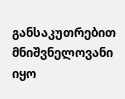განსაკუთრებით მნიშვნელოვანი იყო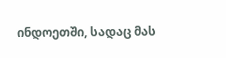ინდოეთში, სადაც მას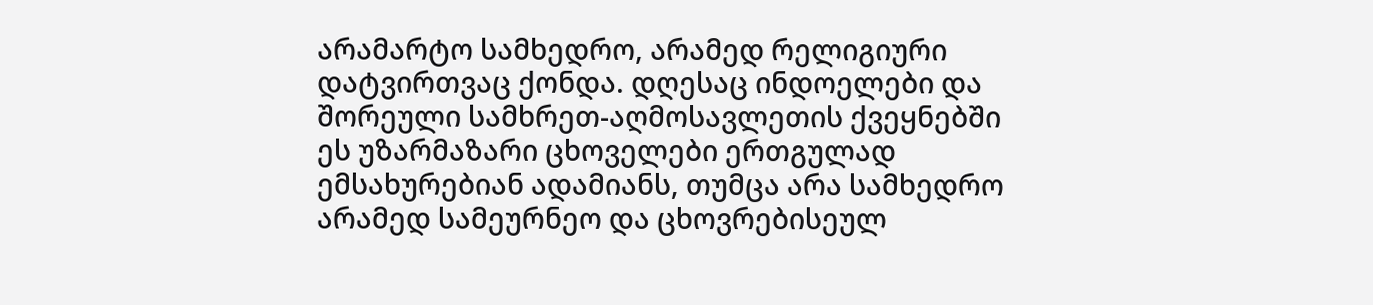არამარტო სამხედრო, არამედ რელიგიური დატვირთვაც ქონდა. დღესაც ინდოელები და შორეული სამხრეთ-აღმოსავლეთის ქვეყნებში ეს უზარმაზარი ცხოველები ერთგულად ემსახურებიან ადამიანს, თუმცა არა სამხედრო არამედ სამეურნეო და ცხოვრებისეულ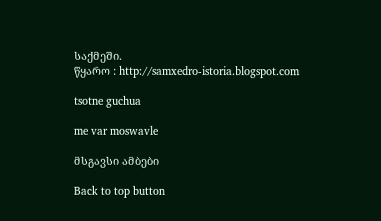საქმეში.
წყარო : http://samxedro-istoria.blogspot.com

tsotne guchua

me var moswavle

მსგავსი ამბები

Back to top button